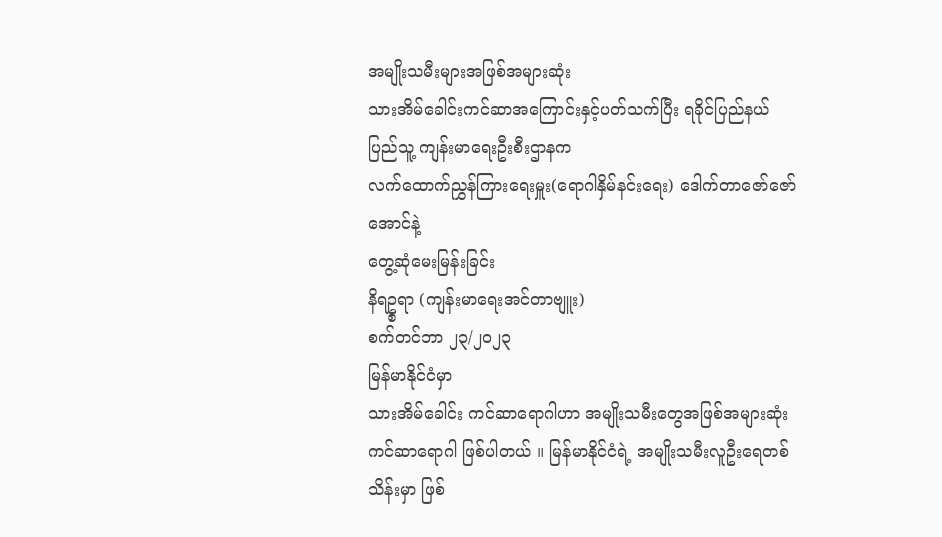အမျိုးသမီးများအဖြစ်အများဆုံး
သားအိမ်ခေါင်းကင်ဆာအကြောင်းနှင့်ပတ်သက်ပြီး ရခိုင်ပြည်နယ် ပြည်သူ့ ကျန်းမာရေးဦးစီးဌာနက
လက်ထောက်ညွှန်ကြားရေးမှူး(ရောဂါနှိမ်နင်းရေး) ဒေါက်တာဇော်ဇော်အောင်နဲ့
တွေ့ဆုံမေးမြန်းခြင်း
နိရဥ္စရာ (ကျန်းမာရေးအင်တာဗျူး)
စက်တင်ဘာ ၂၃/၂၀၂၃
မြန်မာနိုင်ငံမှာ
သားအိမ်ခေါင်း ကင်ဆာရောဂါဟာ အမျိုးသမီးတွေအဖြစ်အများဆုံး ကင်ဆာရောဂါ ဖြစ်ပါတယ် ။ မြန်မာနိုင်ငံရဲ့ အမျိုးသမီးလူဦးရေတစ်သိန်းမှာ ဖြစ်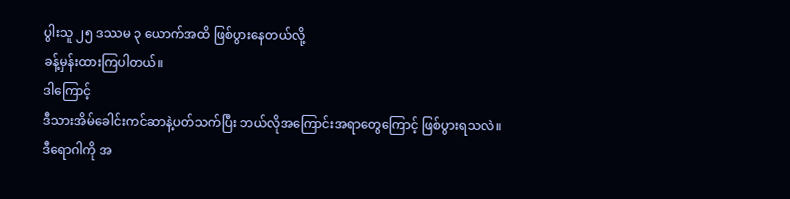ပွါးသူ ၂၅ ဒဿမ ၃ ယောက်အထိ ဖြစ်ပွားနေတယ်လို့
ခန့်မှန်းထားကြပါတယ်။
ဒါကြောင့်
ဒီသားအိမ်ခေါင်းကင်ဆာနဲ့ပတ်သက်ပြီး ဘယ်လိုအကြောင်းအရာတွေကြောင့် ဖြစ်ပွားရသလဲ။
ဒီရောဂါကို အ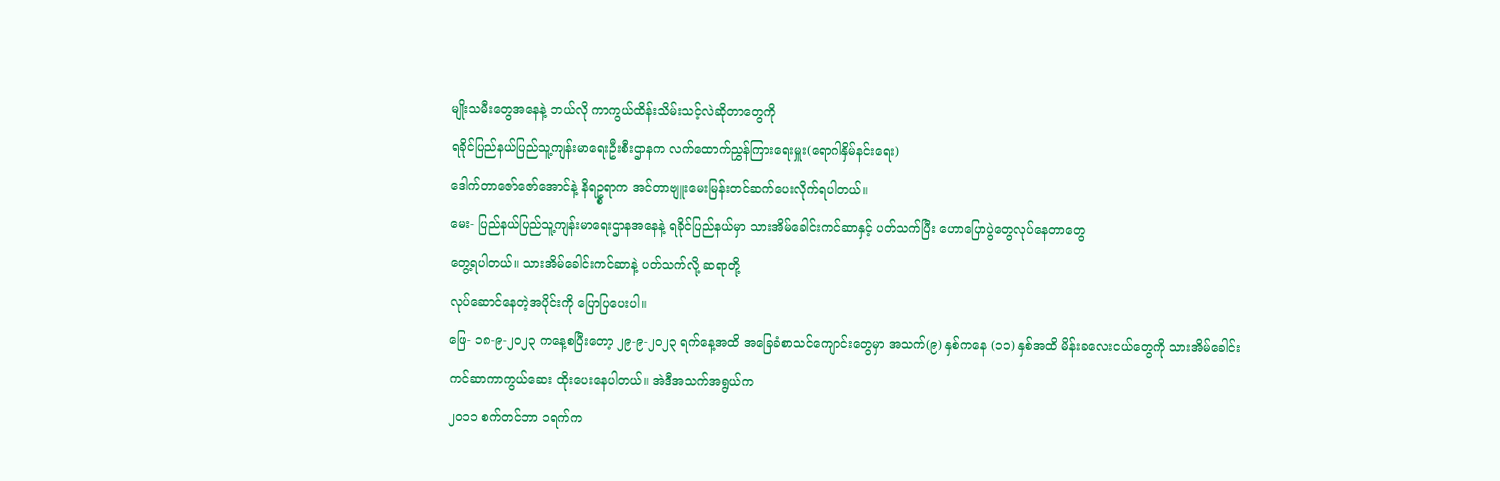မျိုးသမီးတွေအနေနဲ့ ဘယ်လို ကာကွယ်ထိန်းသိမ်းသင့်လဲဆိုတာတွေကို
ရခိုင်ပြည်နယ်ပြည်သူ့ကျန်းမာရေးဦးစီးဌာနက လက်ထောက်ညွှန်ကြားရေးမှူး(ရောဂါနှိမ်နင်းရေး)
ဒေါက်တာဇော်ဇော်အောင်နဲ့ နိရဥ္စရာက အင်တာဗျူးမေးမြန်းတင်ဆက်ပေးလိုက်ရပါတယ်။
မေး- ပြည်နယ်ပြည်သူ့ကျန်းမာရေးဌာနအနေနဲ့ ရခိုင်ပြည်နယ်မှာ သားအိမ်ခေါင်းကင်ဆာနှင့် ပတ်သက်ပြီး ဟောပြောပွဲတွေလုပ်နေတာတွေ
တွေ့ရပါတယ်။ သားအိမ်ခေါင်းကင်ဆာနဲ့ ပတ်သက်လို့ ဆရာတို့
လုပ်ဆောင်နေတဲ့အပိုင်းကို ပြောပြပေးပါ။
ဖြေ- ၁၈-၉-၂၀၂၃ ကနေ့စပြီးတော့ ၂၉-၉-၂၀၂၃ ရက်နေ့အထိ အခြေခံစာသင်ကျောင်းတွေမှာ အသက်(၉) နှစ်ကနေ (၁၁) နှစ်အထိ မိန်းခလေးငယ်တွေကို သားအိမ်ခေါင်း
ကင်ဆာကာကွယ်ဆေး ထိုးပေးနေပါတယ်။ အဲဒီအသက်အရွယ်က
၂၀၁၁ စက်တင်ဘာ ၁ရက်က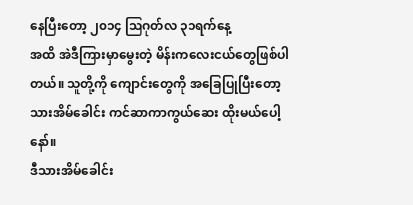နေပြီးတော့ ၂၀၁၄ ဩဂုတ်လ ၃၁ရက်နေ့
အထိ အဲဒီကြားမှာမွေးတဲ့ မိန်းကလေးငယ်တွေဖြစ်ပါတယ်။ သူတို့ကို ကျောင်းတွေကို အခြေပြုပြီးတော့ သားအိမ်ခေါင်း ကင်ဆာကာကွယ်ဆေး ထိုးမယ်ပေါ့နော်။
ဒီသားအိမ်ခေါင်း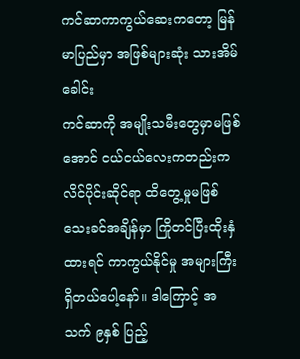ကင်ဆာကာကွယ်ဆေးကတော့ မြန်မာပြည်မှာ အဖြစ်များဆုံး သားအိမ်ခေါင်း
ကင်ဆာကို အမျိုးသမီးတွေမှာမဖြစ်အောင် ငယ်ငယ်လေးကတည်းက လိင်ပိုင်းဆိုင်ရာ ထိတွေ့မှုမဖြစ်သေးခင်အချိန်မှာ ကြိုတင်ပြီးထိုးနှံထားရင် ကာကွယ်နိုင်မှု အများကြီးရှိတယ်ပေါ့နော်။ ဒါကြောင့် အသက် ၉နှစ် ပြည့်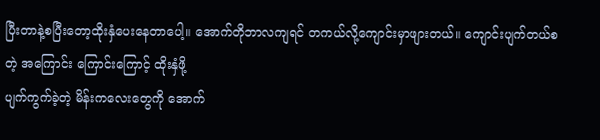ပြီးတာနဲ့စပြီးတော့ထိုးနှံပေးနေတာပေါ့။ အောက်တိုဘာလကျရင် တကယ်လို့ကျောင်းမှာဖျားတယ်။ ကျောင်းပျက်တယ်စတဲ့ အကြောင်း ကြောင်းကြောင့် ထိုးနှံဖို့
ပျက်ကွက်ခဲ့တဲ့ မိန်းကလေးတွေကို အောက်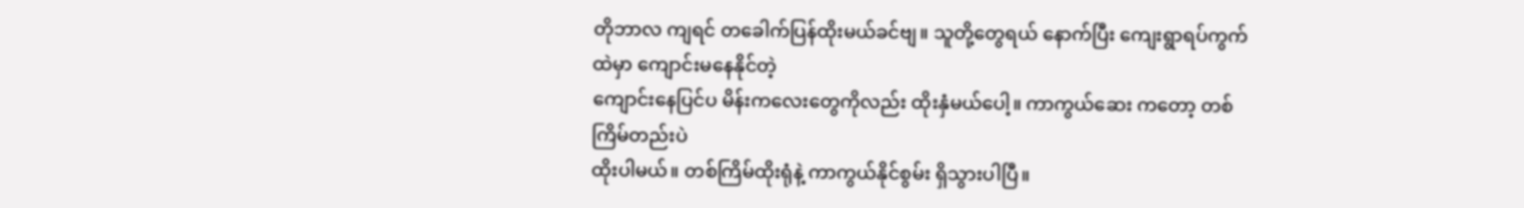တိုဘာလ ကျရင် တခေါက်ပြန်ထိုးမယ်ခင်ဗျ။ သူတို့တွေရယ် နောက်ပြီး ကျေးရွာရပ်ကွက်ထဲမှာ ကျောင်းမနေနိုင်တဲ့
ကျောင်းနေပြင်ပ မိန်းကလေးတွေကိုလည်း ထိုးနှံမယ်ပေါ့။ ကာကွယ်ဆေး ကတော့ တစ်ကြိမ်တည်းပဲ
ထိုးပါမယ်။ တစ်ကြိမ်ထိုးရုံနဲ့ ကာကွယ်နိုင်စွမ်း ရှိသွားပါပြီ။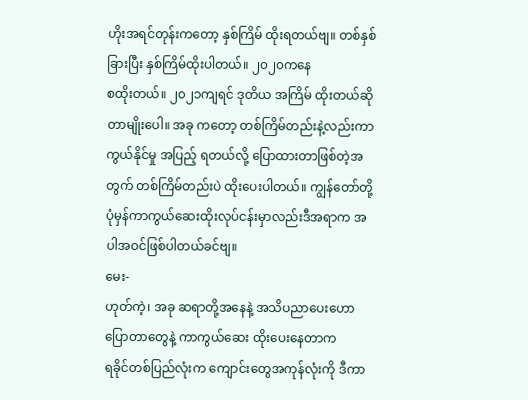ဟိုးအရင်တုန်းကတော့ နှစ်ကြိမ် ထိုးရတယ်ဗျ။ တစ်နှစ်ခြားပြီး နှစ်ကြိမ်ထိုးပါတယ်။ ၂၀၂၀ကနေ
စထိုးတယ်။ ၂၀၂၁ကျရင် ဒုတိယ အကြိမ် ထိုးတယ်ဆိုတာမျိုးပေါ။ အခု ကတော့ တစ်ကြိမ်တည်းနဲ့လည်းကာကွယ်နိုင်မှု အပြည့် ရတယ်လို့ ပြောထားတာဖြစ်တဲ့အတွက် တစ်ကြိမ်တည်းပဲ ထိုးပေးပါတယ်။ ကျွန်တော်တို့ပုံမှန်ကာကွယ်ဆေးထိုးလုပ်ငန်းမှာလည်းဒီအရာက အပါအဝင်ဖြစ်ပါတယ်ခင်ဗျ။
မေး-
ဟုတ်ကဲ့၊ အခု ဆရာတို့အနေနဲ့ အသိပညာပေးဟောပြောတာတွေနဲ့ ကာကွယ်ဆေး ထိုးပေးနေတာက
ရခိုင်တစ်ပြည်လုံးက ကျောင်းတွေအကုန်လုံးကို ဒီကာ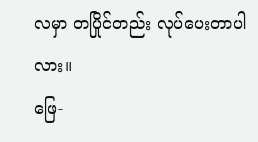လမှာ တပြိုင်တည်း လုပ်ပေးတာပါလား။
ဖြေ-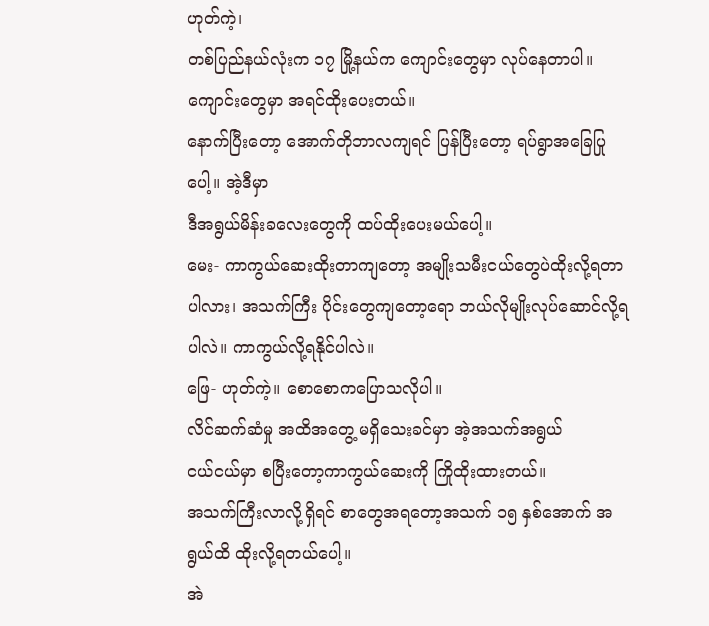ဟုတ်ကဲ့၊
တစ်ပြည်နယ်လုံးက ၁၇ မြို့နယ်က ကျောင်းတွေမှာ လုပ်နေတာပါ။ ကျောင်းတွေမှာ အရင်ထိုးပေးတယ်။
နောက်ပြီးတော့ အောက်တိုဘာလကျရင် ပြန်ပြီးတော့ ရပ်ရွာအခြေပြုပေါ့။ အဲ့ဒီမှာ
ဒီအရွယ်မိန်းခလေးတွေကို ထပ်ထိုးပေးမယ်ပေါ့။
မေး- ကာကွယ်ဆေးထိုးတာကျတော့ အမျိုးသမီးငယ်တွေပဲထိုးလို့ရတာပါလား၊ အသက်ကြီး ပိုင်းတွေကျတော့ရော ဘယ်လိုမျိုးလုပ်ဆောင်လို့ရပါလဲ။ ကာကွယ်လို့ရနိုင်ပါလဲ။
ဖြေ- ဟုတ်ကဲ့။ စောစောကပြောသလိုပါ။
လိင်ဆက်ဆံမှု အထိအတွေ့ မရှိသေးခင်မှာ အဲ့အသက်အရွယ်
ငယ်ငယ်မှာ စပြီးတော့ကာကွယ်ဆေးကို ကြိုထိုးထားတယ်။
အသက်ကြီးလာလို့ရှိရင် စာတွေအရတော့အသက် ၁၅ နှစ်အောက် အရွယ်ထိ ထိုးလို့ရတယ်ပေါ့။
အဲ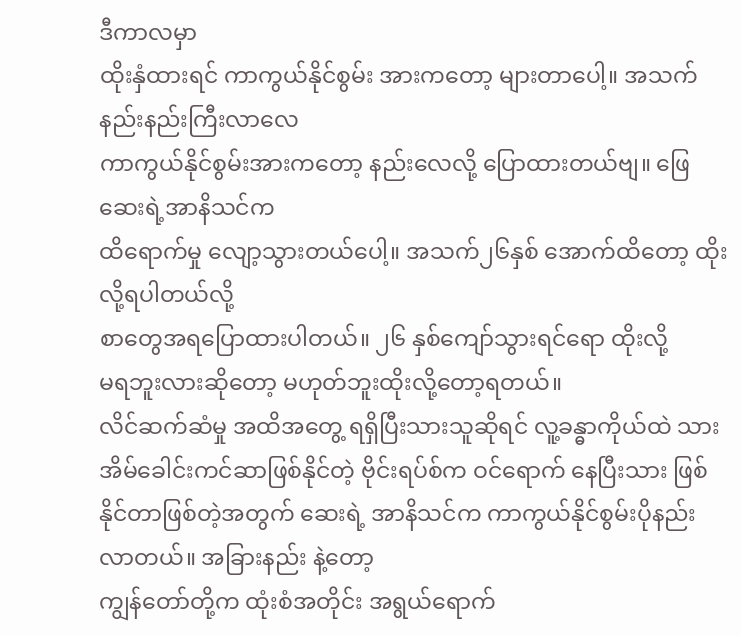ဒီကာလမှာ
ထိုးနှံထားရင် ကာကွယ်နိုင်စွမ်း အားကတော့ များတာပေါ့။ အသက် နည်းနည်းကြီးလာလေ
ကာကွယ်နိုင်စွမ်းအားကတော့ နည်းလေလို့ ပြောထားတယ်ဗျ။ ဖြေဆေးရဲ့အာနိသင်က
ထိရောက်မှု လျော့သွားတယ်ပေါ့။ အသက်၂၆နှစ် အောက်ထိတော့ ထိုးလို့ရပါတယ်လို့
စာတွေအရပြောထားပါတယ်။ ၂၆ နှစ်ကျော်သွားရင်ရော ထိုးလို့
မရဘူးလားဆိုတော့ မဟုတ်ဘူးထိုးလို့တော့ရတယ်။
လိင်ဆက်ဆံမှု အထိအတွေ့ ရရှိပြီးသားသူဆိုရင် လူ့ခန္ဓာကိုယ်ထဲ သားအိမ်ခေါင်းကင်ဆာဖြစ်နိုင်တဲ့ ဗိုင်းရပ်စ်က ဝင်ရောက် နေပြီးသား ဖြစ်နိုင်တာဖြစ်တဲ့အတွက် ဆေးရဲ့ အာနိသင်က ကာကွယ်နိုင်စွမ်းပိုနည်းလာတယ်။ အခြားနည်း နဲ့တော့
ကျွန်တော်တို့က ထုံးစံအတိုင်း အရွယ်ရောက်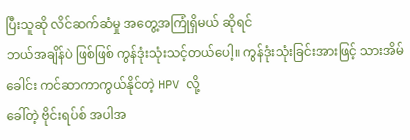ပြီးသူဆို လိင်ဆက်ဆံမှု အတွေ့အကြုံရှိမယ် ဆိုရင်
ဘယ်အချိန်ပဲ ဖြစ်ဖြစ် ကွန်ဒုံးသုံးသင့်တယ်ပေါ့။ ကွန်ဒုံးသုံးခြင်းအားဖြင့် သားအိမ်ခေါင်း ကင်ဆာကာကွယ်နိုင်တဲ့ HPV လို့
ခေါ်တဲ့ ဗိုင်းရပ်စ် အပါအ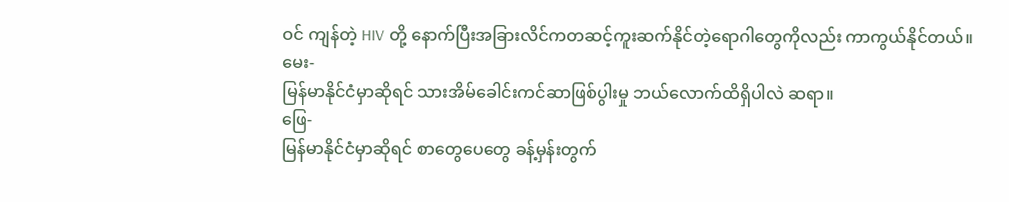ဝင် ကျန်တဲ့ HIV တို့ နောက်ပြီးအခြားလိင်ကတဆင့်ကူးဆက်နိုင်တဲ့ရောဂါတွေကိုလည်း ကာကွယ်နိုင်တယ်။
မေး-
မြန်မာနိုင်ငံမှာဆိုရင် သားအိမ်ခေါင်းကင်ဆာဖြစ်ပွါးမှု ဘယ်လောက်ထိရှိပါလဲ ဆရာ။
ဖြေ-
မြန်မာနိုင်ငံမှာဆိုရင် စာတွေပေတွေ ခန့်မှန်းတွက်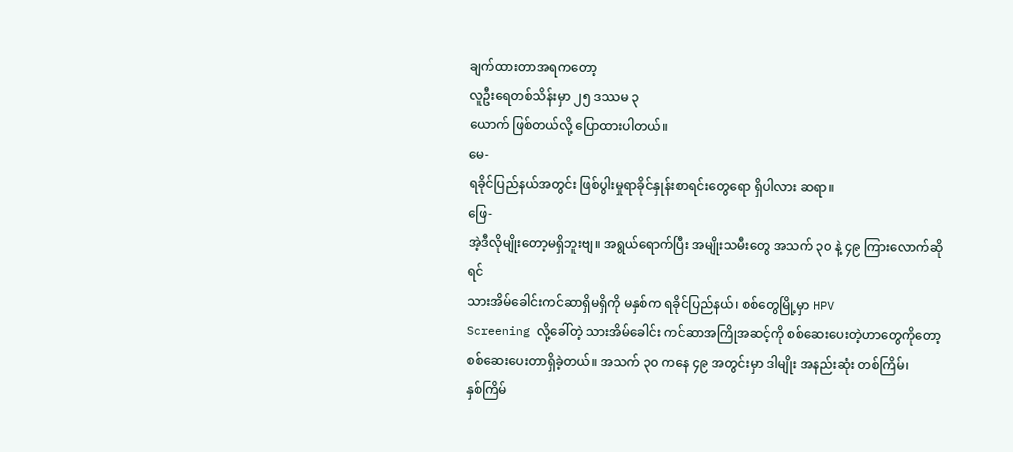ချက်ထားတာအရကတော့
လူဦးရေတစ်သိန်းမှာ ၂၅ ဒဿမ ၃
ယောက် ဖြစ်တယ်လို့ ပြောထားပါတယ်။
မေ-
ရခိုင်ပြည်နယ်အတွင်း ဖြစ်ပွါးမှုရာခိုင်နှုန်းစာရင်းတွေရော ရှိပါလား ဆရာ။
ဖြေ-
အဲ့ဒီလိုမျိုးတော့မရှိဘူးဗျ။ အရွယ်ရောက်ပြီး အမျိုးသမီးတွေ အသက် ၃၀ နဲ့ ၄၉ ကြားလောက်ဆိုရင်
သားအိမ်ခေါင်းကင်ဆာရှိမရှိကို မနှစ်က ရခိုင်ပြည်နယ်၊ စစ်တွေမြို့မှာ HPV
Screening လို့ခေါ်တဲ့ သားအိမ်ခေါင်း ကင်ဆာအကြိုအဆင့်ကို စစ်ဆေးပေးတဲ့ဟာတွေကိုတော့
စစ်ဆေးပေးတာရှိခဲ့တယ်။ အသက် ၃၀ ကနေ ၄၉ အတွင်းမှာ ဒါမျိုး အနည်းဆုံး တစ်ကြိမ်၊
နှစ်ကြိမ်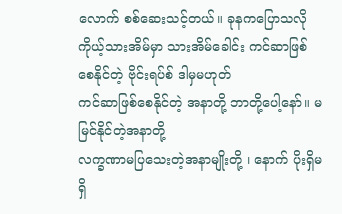လောက် စစ်ဆေးသင့်တယ်။ ခုနကပြောသလို
ကိုယ့်သားအိမ်မှာ သားအိမ်ခေါင်း ကင်ဆာဖြစ်စေနိုင်တဲ့ ဗိုင်းရပ်စ် ဒါမှမဟုတ်
ကင်ဆာဖြစ်စေနိုင်တဲ့ အနာတို့ ဘာတို့ပေါ့နော်။ မမြင်နိုင်တဲ့အနာတို့
လက္ခဏာမပြသေးတဲ့အနာမျိုးတို့ ၊ နောက် ပိုးရှိမရှိ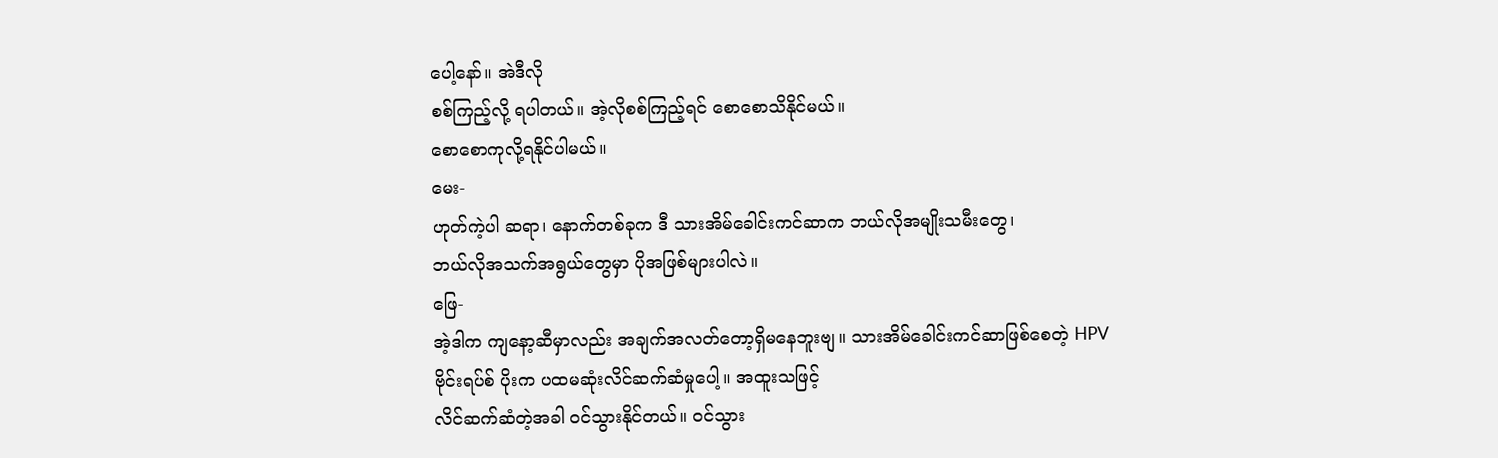ပေါ့နော်။ အဲဒီလို
စစ်ကြည့်လို့ ရပါတယ်။ အဲ့လိုစစ်ကြည့်ရင် စောစောသိနိုင်မယ်။
စောစောကုလို့ရနိုင်ပါမယ်။
မေး-
ဟုတ်ကဲ့ပါ ဆရာ၊ နောက်တစ်ခုက ဒီ သားအိမ်ခေါင်းကင်ဆာက ဘယ်လိုအမျိုးသမီးတွေ၊
ဘယ်လိုအသက်အရွယ်တွေမှာ ပိုအဖြစ်များပါလဲ။
ဖြေ-
အဲ့ဒါက ကျနော့ဆီမှာလည်း အချက်အလတ်တော့ရှိမနေဘူးဗျ။ သားအိမ်ခေါင်းကင်ဆာဖြစ်စေတဲ့ HPV
ဗိုင်းရပ်စ် ပိုးက ပထမဆုံးလိင်ဆက်ဆံမှုပေါ့။ အထူးသဖြင့်
လိင်ဆက်ဆံတဲ့အခါ ဝင်သွားနိုင်တယ်။ ဝင်သွား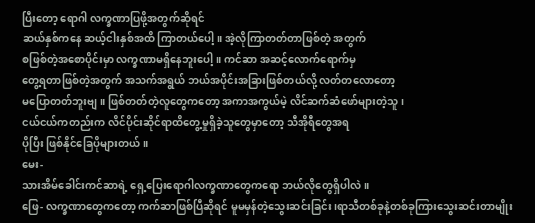ပြီးတော့ ရောဂါ လက္ခဏာပြဖို့အတွက်ဆိုရင်
ဆယ်နှစ်ကနေ ဆယ့်ငါးနှစ်အထိ ကြာတယ်ပေါ့။ အဲ့လိုကြာတတ်တာဖြစ်တဲ့ အတွက်
စဖြစ်တဲ့အစောပိုင်းမှာ လက္ခဏာမရှိနေဘူးပေါ့။ ကင်ဆာ အဆင့်လောက်ရောက်မှ
တွေ့ရတာဖြစ်တဲ့အတွက် အသက်အရွယ် ဘယ်အပိုင်းအခြားဖြစ်တယ်လို့ လတ်တလောတော့
မပြောတတ်ဘူးဗျ။ ဖြစ်တတ်တဲ့လူတွေကတော့ အကာအကွယ်မဲ့ လိင်ဆက်ဆံဖော်များတဲ့သူ၊
ငယ်ငယ်ကတည်းက လိင်ပိုင်းဆိုင်ရာထိတွေ့မှုရှိခဲ့သူတွေမှာတော့ သီအိုရီတွေအရ
ပိုပြီး ဖြစ်နိုင်ခြေပိုများတယ်။
မေး-
သားအိမ်ခေါင်းကင်ဆာရဲ့ ရှေ့ပြေးရောဂါလက္ခဏာတွေကရော ဘယ်လိုတွေရှိပါလဲ။
ဖြေ- လက္ခဏာတွေကတော့ ကက်ဆာဖြစ်ပြီဆိုရင် မူမမှန်တဲ့သွေးဆင်းခြင်း၊ရာသီတစ်ခုနဲ့တစ်ခုကြားသွေးဆင်းတာမျိုး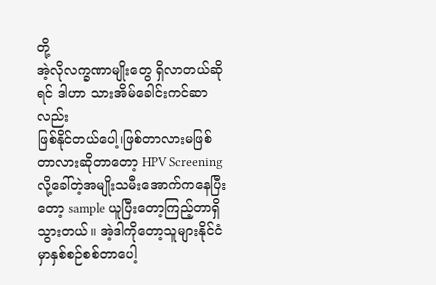တို့
အဲ့လိုလက္ခဏာမျိုးတွေ ရှိလာတယ်ဆိုရင် ဒါဟာ သားအိမ်ခေါင်းကင်ဆာလည်း
ဖြစ်နိုင်တယ်ပေါ့၊ဖြစ်တာလားမဖြစ်တာလားဆိုတာတော့ HPV Screening လို့ခေါ်တဲ့အမျိုးသမီးအောက်ကနေပြီးတော့ sample ယူပြီးတော့ကြည့်တာရှိသွားတယ်။ အဲ့ဒါကိုတော့သူများနိုင်ငံမှာနှစ်စဉ်စစ်တာပေါ့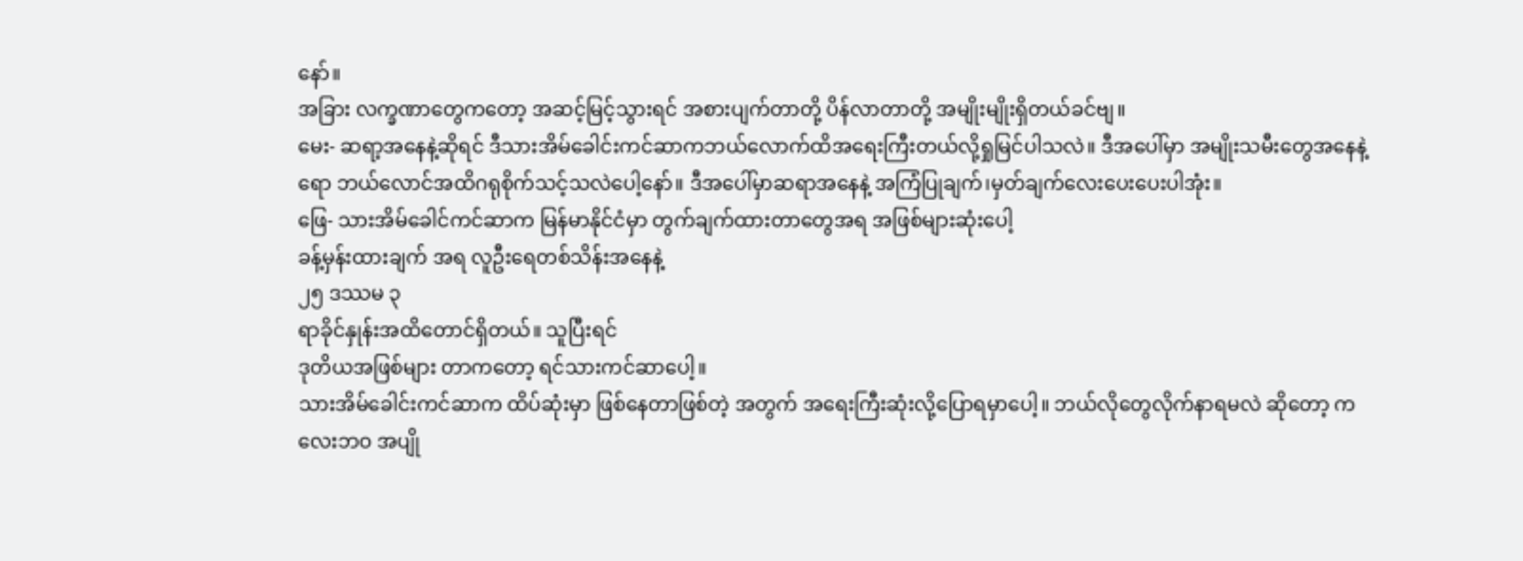နော်။
အခြား လက္ခဏာတွေကတော့ အဆင့်မြင့်သွားရင် အစားပျက်တာတို့ ပိန်လာတာတို့ အမျိုးမျိုးရှိတယ်ခင်ဗျ။
မေး- ဆရာ့အနေနဲ့ဆိုရင် ဒီသားအိမ်ခေါင်းကင်ဆာကဘယ်လောက်ထိအရေးကြီးတယ်လို့ရှုမြင်ပါသလဲ။ ဒီအပေါ်မှာ အမျိုးသမီးတွေအနေနဲ့ရော ဘယ်လောင်အထိဂရုစိုက်သင့်သလဲပေါ့နော်။ ဒီအပေါ်မှာဆရာအနေနဲ့ အကြံပြုချက်၊မှတ်ချက်လေးပေးပေးပါအုံး။
ဖြေ- သားအိမ်ခေါင်ကင်ဆာက မြန်မာနိုင်ငံမှာ တွက်ချက်ထားတာတွေအရ အဖြစ်များဆုံးပေါ့
ခန့်မှန်းထားချက် အရ လူဦးရေတစ်သိန်းအနေနဲ့
၂၅ ဒဿမ ၃
ရာခိုင်နှုန်းအထိတောင်ရှိတယ်။ သူပြီးရင်
ဒုတိယအဖြစ်များ တာကတော့ ရင်သားကင်ဆာပေါ့။
သားအိမ်ခေါင်းကင်ဆာက ထိပ်ဆုံးမှာ ဖြစ်နေတာဖြစ်တဲ့ အတွက် အရေးကြီးဆုံးလို့ပြောရမှာပေါ့။ ဘယ်လိုတွေလိုက်နာရမလဲ ဆိုတော့ ကလေးဘဝ အပျို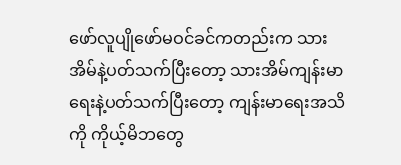ဖော်လူပျိုဖော်မဝင်ခင်ကတည်းက သားအိမ်နဲ့ပတ်သက်ပြီးတော့ သားအိမ်ကျန်းမာရေးနဲ့ပတ်သက်ပြီးတော့ ကျန်းမာရေးအသိကို ကိုယ့်မိဘတွေ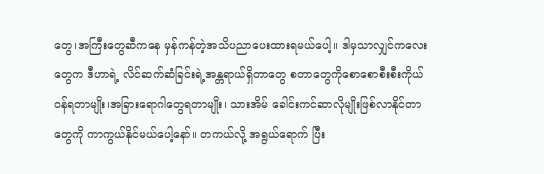တွေ၊အကြီးတွေဆီကနေ မှန်ကန်တဲ့အသိပညာပေးထားရမယ်ပေါ့။ ဒါမှသာလျှင်ကလေးတွေက ဒီဟာရဲ့ လိင်ဆက်ဆံခြင်းရဲ့အန္တရာယ်ရှိတာတွေ စတာတွေကိုစောစောစီးစီးကိုယ်ဝန်ရတာမျိုး၊အခြားရောဂါတွေရတာမျိုး၊ သားအိမ် ခေါင်းကင်ဆာလိုမျိုးဖြစ်လာနိုင်တာတွေကို ကာကွယ်နိုင်မယ်ပေါ့နော်။ တကယ်လို့ အရွယ်ရောက် ပြီး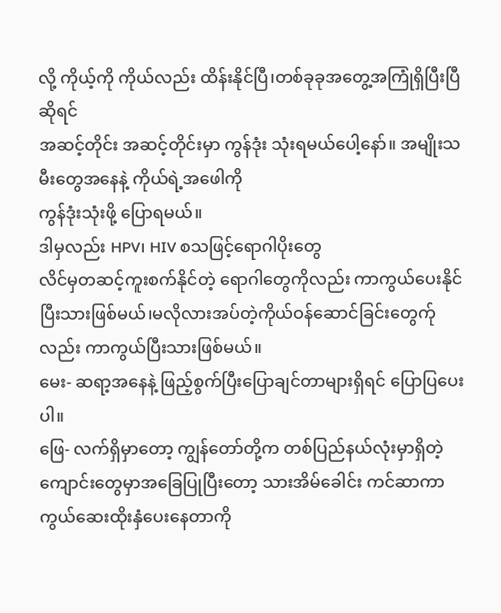လို့ ကိုယ့်ကို ကိုယ်လည်း ထိန်းနိုင်ပြီ၊တစ်ခုခုအတွေ့အကြုံရှိပြီးပြီဆိုရင်
အဆင့်တိုင်း အဆင့်တိုင်းမှာ ကွန်ဒုံး သုံးရမယ်ပေါ့နော်။ အမျိုးသမီးတွေအနေနဲ့ ကိုယ်ရဲ့အဖေါကို
ကွန်ဒုံးသုံးဖို့ ပြောရမယ်။
ဒါမှလည်း HPV၊ HIV စသဖြင့်ရောဂါပိုးတွေ
လိင်မှတဆင့်ကူးစက်နိုင်တဲ့ ရောဂါတွေကိုလည်း ကာကွယ်ပေးနိုင်ပြီးသားဖြစ်မယ်၊မလိုလားအပ်တဲ့ကိုယ်ဝန်ဆောင်ခြင်းတွေက်ုလည်း ကာကွယ်ပြီးသားဖြစ်မယ်။
မေး- ဆရာ့အနေနဲ့ ဖြည့်စွက်ပြီးပြောချင်တာများရှိရင် ပြောပြပေးပါ။
ဖြေ- လက်ရှိမှာတော့ ကျွန်တော်တို့က တစ်ပြည်နယ်လုံးမှာရှိတဲ့ကျောင်းတွေမှာအခြေပြုပြီးတော့ သားအိမ်ခေါင်း ကင်ဆာကာကွယ်ဆေးထိုးနှံပေးနေတာကို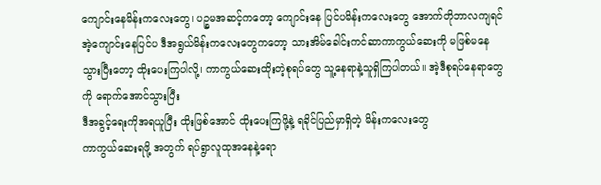ကျောင်းနေမိန်းကလေးတွေ၊ ပဉ္စမအဆင့်ကတော့ ကျောင်းနေ ပြင်ပမိန်းကလေးတွေ အောက်တိုဘာလကျရင် အဲ့ကျောင်းနေပြင်ပ ဒီအရွယ်မိန်းကလေးတွေကတော့ သားအိမ်ခေါင်းကင်ဆာကာကွယ်ဆေးကို မဖြစ်မနေသွားပြီးတော့ ထိုးပေးကြပါလို့၊ ကာကွယ်ဆေးထိုးတဲ့စုရပ်တွေ သူ့နေရာနဲ့သူရှိကြပါတယ်။ အဲ့ဒီစုရပ်နေရာတွေကို ရောက်အောင်သွားပြီး
ဒီအခွင့်ရေးကိုအရယူပြီး ထိုးဖြစ်အောင် ထိုးပေးကြဖို့နဲ့ ရခိုင်ပြည်မှာရှိတဲ့ မိန်းကလေးတွေ
ကာကွယ်ဆေးရဖို့ အတွက် ရပ်ရွာလူထုအနေနဲ့ရော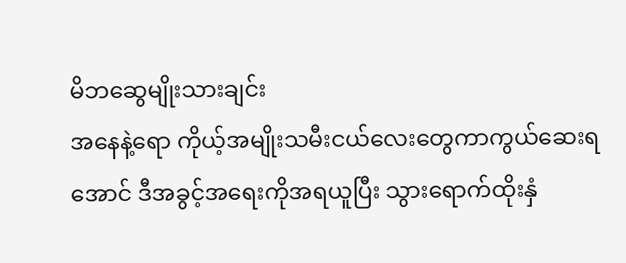မိဘဆွေမျိုးသားချင်း
အနေနဲ့ရော ကိုယ့်အမျိုးသမီးငယ်လေးတွေကာကွယ်ဆေးရအောင် ဒီအခွင့်အရေးကိုအရယူပြီး သွားရောက်ထိုးနှံ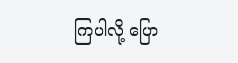ကြပါလို့ ပြော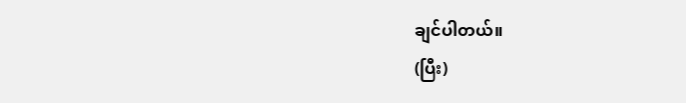ချင်ပါတယ်။
(ပြီး)